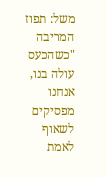משל: תפוז המריבה
"כשהכעס עולה בנו, אנחנו מפסיקים לשאוף לאמת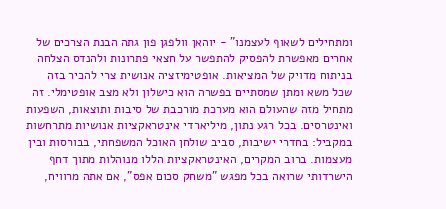ומתחילים לשאוף לעצמנו" - יוהאן וולפגן פון גתה הבנת הצרכים של אחרים מאפשרת להפסיק להתפשר על חצאי פתרונות ולהנדס הצלחה בניתוח מדויק של המציאות. אופטימיזציה אנושית צרי להכיר בזה שכל משא ומתן שמסתיים בפשרה הוא כישלון ולא מצב אופטימלי. זה מתחיל מזה שהעולם הוא מערכת מורכבת של סיבות ותוצאות, השפעות ואינטרסים. בכל רגע נתון, מיליארדי אינטראקציות אנושיות מתרחשות במקביל: בחדרי ישיבות, סביב שולחן האוכל המשפחתי, בבורסות ובין מעצמות. ברוב המקרים, האינטראקציות הללו מנוהלות מתוך דחף הישרדותי שרואה בכל מפגש "משחק סכום אפס", אם אתה מרוויח,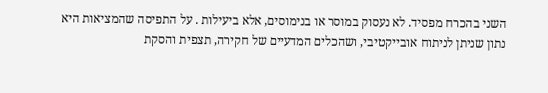השני בהכרח מפסיד. לא נעסוק במוסר או בנימוסים, אלא ביעילות . על התפיסה שהמציאות היא נתון שניתן לניתוח אובייקטיבי, ושהכלים המדעיים של חקירה, תצפית והסקת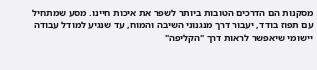מסקנות הם הדרכים הטובות ביותר לשפר את איכות חיינו. מסע שמתחיל עם תפוז בודד, יעבור דרך מנגנוני השיבה והמוח, עד שנגיע למודל עבודה יישומי שיאפשר לראות דרך "הקליפה"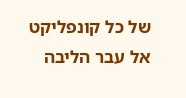של כל קונפליקט אל עבר הליבה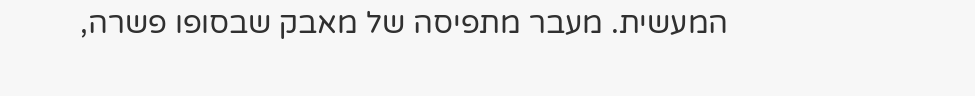המעשית. מעבר מתפיסה של מאבק שבסופו פשרה,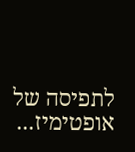לתפיסה של אופטימיז...